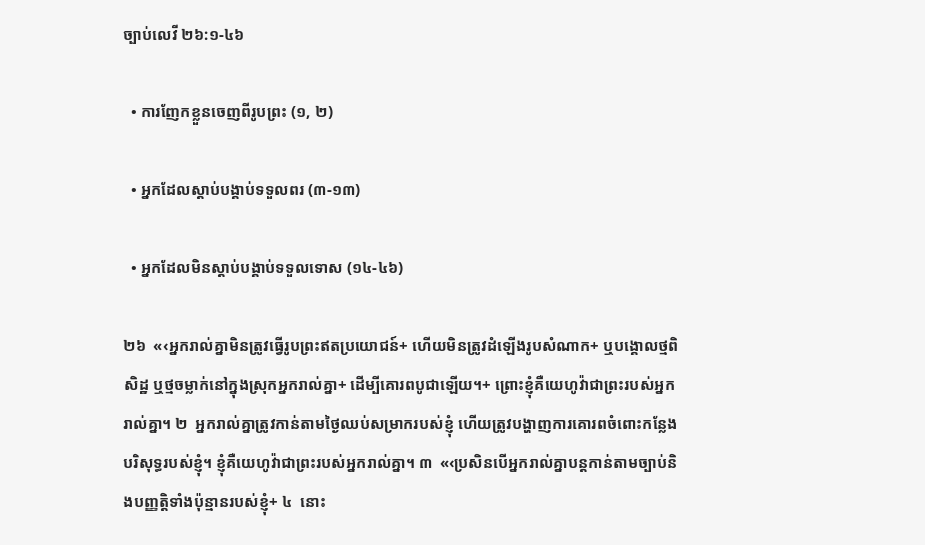ច្បាប់លេវី ២៦:១-៤៦

  • ការញែកខ្លួនចេញពីរូបព្រះ (១, ២)

  • អ្នកដែលស្ដាប់បង្គាប់ទទួលពរ (៣-១៣)

  • អ្នកដែលមិនស្ដាប់បង្គាប់ទទួលទោស (១៤-៤៦)

២៦  «‹អ្នករាល់គ្នាមិនត្រូវធ្វើរូបព្រះឥតប្រយោជន៍+ ហើយមិនត្រូវដំឡើងរូបសំណាក+ ឬបង្គោលថ្មពិសិដ្ឋ ឬថ្មចម្លាក់នៅក្នុងស្រុកអ្នករាល់គ្នា+ ដើម្បីគោរពបូជាឡើយ។+ ព្រោះខ្ញុំគឺយេហូវ៉ាជាព្រះរបស់អ្នករាល់គ្នា។ ២  អ្នករាល់គ្នាត្រូវកាន់តាមថ្ងៃឈប់សម្រាករបស់ខ្ញុំ ហើយត្រូវបង្ហាញការគោរពចំពោះកន្លែងបរិសុទ្ធរបស់ខ្ញុំ។ ខ្ញុំគឺយេហូវ៉ាជាព្រះរបស់អ្នករាល់គ្នា។ ៣  «‹ប្រសិនបើអ្នករាល់គ្នាបន្តកាន់តាមច្បាប់និងបញ្ញត្តិទាំងប៉ុន្មានរបស់ខ្ញុំ+ ៤  នោះ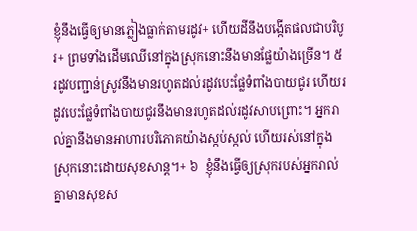ខ្ញុំនឹងធ្វើឲ្យមានភ្លៀងធ្លាក់តាមរដូវ+ ហើយដីនឹងបង្កើតផលជាបរិបូរ+ ព្រមទាំងដើមឈើនៅក្នុងស្រុកនោះនឹងមានផ្លែយ៉ាងច្រើន។ ៥  រដូវបញ្ជាន់ស្រូវនឹងមានរហូតដល់រដូវបេះផ្លែទំពាំងបាយជូរ ហើយរដូវបេះផ្លែទំពាំងបាយជូរនឹងមានរហូតដល់រដូវសាបព្រោះ។ អ្នករាល់គ្នានឹងមានអាហារបរិភោគយ៉ាងស្កប់ស្កល់ ហើយរស់នៅក្នុងស្រុកនោះដោយសុខសាន្ត។+ ៦  ខ្ញុំនឹងធ្វើឲ្យស្រុករបស់អ្នករាល់គ្នាមានសុខស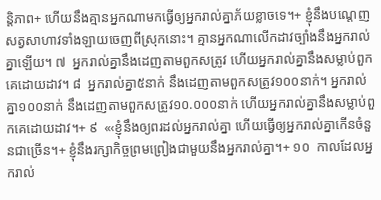ន្តិភាព+ ហើយនឹងគ្មានអ្នកណាមកធ្វើឲ្យអ្នករាល់គ្នាភ័យខ្លាចទេ។+ ខ្ញុំនឹងបណ្ដេញសត្វសាហាវទាំងឡាយចេញពីស្រុកនោះ។ គ្មានអ្នកណាលើកដាវច្បាំងនឹងអ្នករាល់គ្នាឡើយ។ ៧  អ្នករាល់គ្នានឹងដេញតាមពួកសត្រូវ ហើយអ្នករាល់គ្នានឹងសម្លាប់ពួកគេដោយដាវ។ ៨  អ្នករាល់គ្នា៥នាក់ នឹងដេញតាមពួកសត្រូវ១០០នាក់។ អ្នករាល់គ្នា១០០នាក់ នឹងដេញតាមពួកសត្រូវ១០.០០០នាក់ ហើយអ្នករាល់គ្នានឹងសម្លាប់ពួកគេដោយដាវ។+ ៩  «‹ខ្ញុំនឹងឲ្យពរដល់អ្នករាល់គ្នា ហើយធ្វើឲ្យអ្នករាល់គ្នាកើនចំនួនជាច្រើន។+ ខ្ញុំនឹងរក្សាកិច្ចព្រមព្រៀងជាមួយនឹងអ្នករាល់គ្នា។+ ១០  កាលដែលអ្នករាល់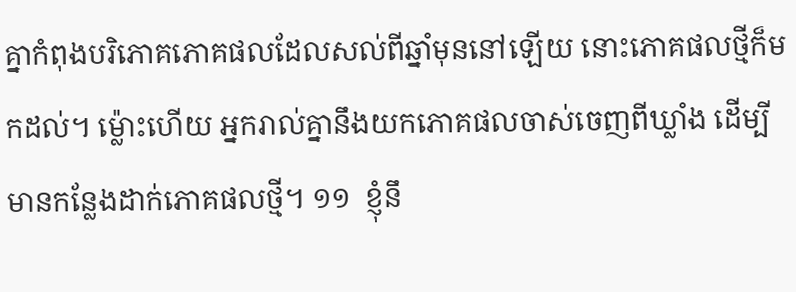គ្នាកំពុងបរិភោគភោគផលដែលសល់ពីឆ្នាំមុននៅឡើយ នោះភោគផលថ្មីក៏មកដល់។ ម្ល៉ោះហើយ អ្នករាល់គ្នានឹងយកភោគផលចាស់ចេញពីឃ្លាំង ដើម្បីមានកន្លែងដាក់ភោគផលថ្មី។ ១១  ខ្ញុំនឹ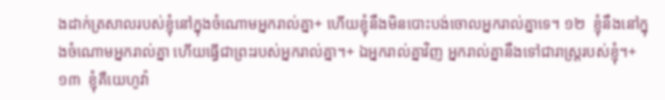ងដាក់ត្រសាលរបស់ខ្ញុំនៅក្នុងចំណោមអ្នករាល់គ្នា+ ហើយខ្ញុំនឹងមិនបោះបង់ចោលអ្នករាល់គ្នាទេ។ ១២  ខ្ញុំនឹងនៅក្នុងចំណោមអ្នករាល់គ្នា ហើយធ្វើជាព្រះរបស់អ្នករាល់គ្នា។+ ឯអ្នករាល់គ្នាវិញ អ្នករាល់គ្នានឹងទៅជារាស្ត្ររបស់ខ្ញុំ។+ ១៣  ខ្ញុំគឺយេហូវ៉ា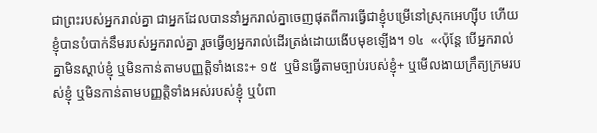ជាព្រះរបស់អ្នករាល់គ្នា ជាអ្នកដែលបាននាំអ្នករាល់គ្នាចេញផុតពីការធ្វើជាខ្ញុំបម្រើនៅស្រុកអេហ្ស៊ីប ហើយខ្ញុំបានបំបាក់នឹមរបស់អ្នករាល់គ្នា រួចធ្វើឲ្យអ្នករាល់ដើរត្រង់ដោយងើបមុខឡើង។ ១៤  «‹ប៉ុន្តែ បើអ្នករាល់គ្នាមិនស្ដាប់ខ្ញុំ ឬមិនកាន់តាមបញ្ញត្តិទាំងនេះ+ ១៥  ឬមិនធ្វើតាមច្បាប់របស់ខ្ញុំ+ ឬមើលងាយក្រឹត្យក្រមរបស់ខ្ញុំ ឬមិនកាន់តាមបញ្ញត្តិទាំងអស់របស់ខ្ញុំ ឬបំពា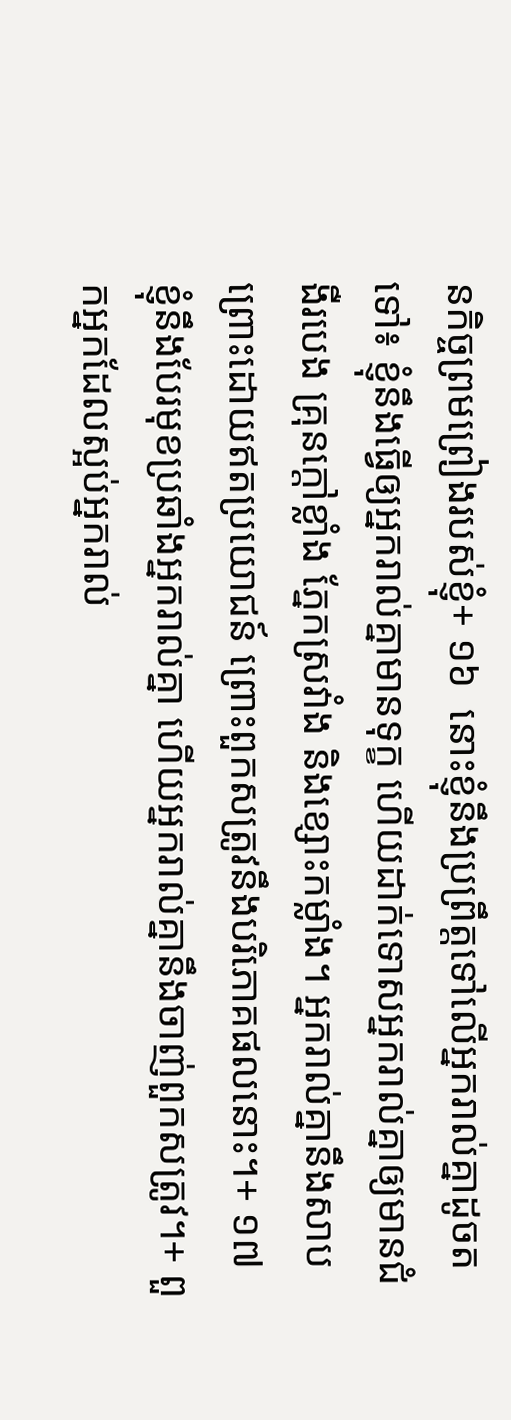នកិច្ចព្រមព្រៀងរបស់ខ្ញុំ+ ១៦  នោះខ្ញុំនឹងប្រព្រឹត្តទៅលើអ្នករាល់គ្នាដូចតទៅ៖ ខ្ញុំនឹងធ្វើឲ្យអ្នករាល់គ្នាមានទុក្ខ ហើយដាក់ទោសអ្នករាល់គ្នាឲ្យមានជំងឺរបេង គ្រុនក្ដៅខ្លាំង ភ្នែកស្រវាំង និងខ្សោះកម្លាំង។ អ្នករាល់គ្នានឹងសាបព្រោះដោយឥតប្រយោជន៍ ព្រោះពួកសត្រូវនឹងបរិភោគផលនោះ។+ ១៧  ខ្ញុំនឹងបែរមុខប្រឆាំងអ្នករាល់គ្នា ហើយអ្នករាល់គ្នានឹងចាញ់ពួកសត្រូវ។+ ពួកអ្នកដែលស្អប់អ្នករាល់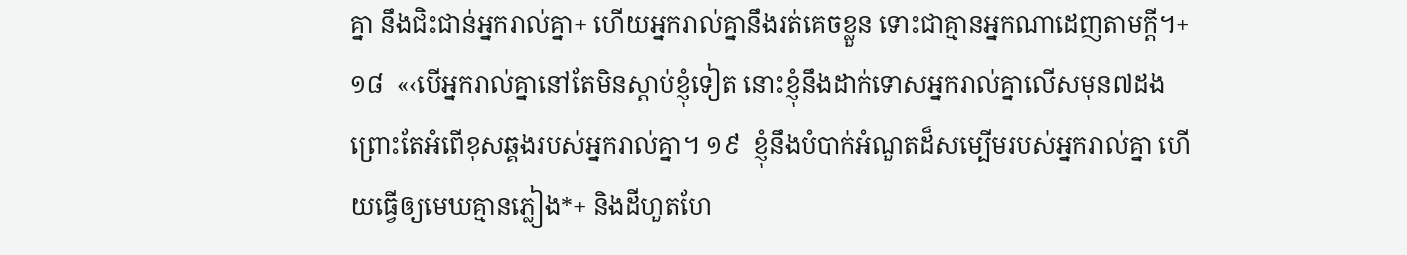គ្នា នឹងជិះជាន់អ្នករាល់គ្នា+ ហើយអ្នករាល់គ្នានឹងរត់គេចខ្លួន ទោះជាគ្មានអ្នកណាដេញតាមក្ដី។+ ១៨  «‹បើអ្នករាល់គ្នានៅតែមិនស្ដាប់ខ្ញុំទៀត នោះខ្ញុំនឹងដាក់ទោសអ្នករាល់គ្នាលើសមុន៧ដង ព្រោះតែអំពើខុសឆ្គងរបស់អ្នករាល់គ្នា។ ១៩  ខ្ញុំនឹងបំបាក់អំណួតដ៏សម្បើមរបស់អ្នករាល់គ្នា ហើយធ្វើឲ្យមេឃគ្មានភ្លៀង*+ និងដីហួតហែ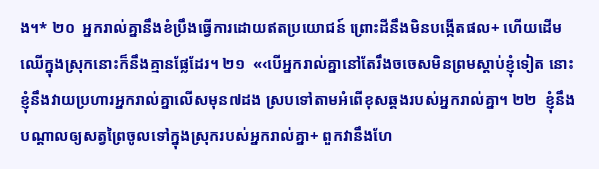ង។* ២០  អ្នករាល់គ្នានឹងខំប្រឹងធ្វើការដោយឥតប្រយោជន៍ ព្រោះដីនឹងមិនបង្កើតផល+ ហើយដើមឈើក្នុងស្រុកនោះក៏នឹងគ្មានផ្លែដែរ។ ២១  «‹បើអ្នករាល់គ្នានៅតែរឹងចចេសមិនព្រមស្ដាប់ខ្ញុំទៀត នោះខ្ញុំនឹងវាយប្រហារអ្នករាល់គ្នាលើសមុន៧ដង ស្របទៅតាមអំពើខុសឆ្គងរបស់អ្នករាល់គ្នា។ ២២  ខ្ញុំនឹងបណ្ដាលឲ្យសត្វព្រៃចូលទៅក្នុងស្រុករបស់អ្នករាល់គ្នា+ ពួកវានឹងហែ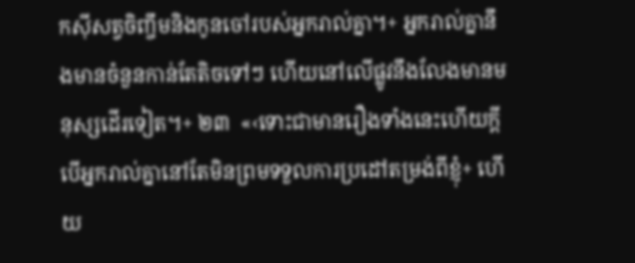កស៊ីសត្វចិញ្ចឹមនិងកូនចៅរបស់អ្នករាល់គ្នា។+ អ្នករាល់គ្នានឹងមានចំនួនកាន់តែតិចទៅៗ ហើយនៅលើផ្លូវនឹងលែងមានមនុស្សដើរទៀត។+ ២៣  «‹ទោះជាមានរឿងទាំងនេះហើយក្ដី បើអ្នករាល់គ្នានៅតែមិនព្រមទទួលការប្រដៅតម្រង់ពីខ្ញុំ+ ហើយ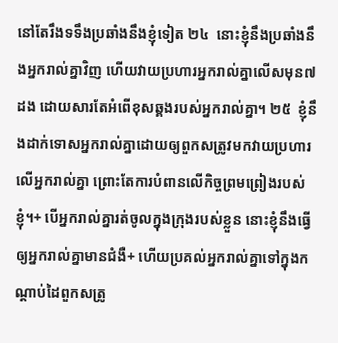នៅតែរឹងទទឹងប្រឆាំងនឹងខ្ញុំទៀត ២៤  នោះខ្ញុំនឹងប្រឆាំងនឹងអ្នករាល់គ្នាវិញ ហើយវាយប្រហារអ្នករាល់គ្នាលើសមុន៧ដង ដោយសារតែអំពើខុសឆ្គងរបស់អ្នករាល់គ្នា។ ២៥  ខ្ញុំនឹងដាក់ទោសអ្នករាល់គ្នាដោយឲ្យពួកសត្រូវមកវាយប្រហារលើអ្នករាល់គ្នា ព្រោះតែការបំពានលើកិច្ចព្រមព្រៀងរបស់ខ្ញុំ។+ បើអ្នករាល់គ្នារត់ចូលក្នុងក្រុងរបស់ខ្លួន នោះខ្ញុំនឹងធ្វើឲ្យអ្នករាល់គ្នាមានជំងឺ+ ហើយប្រគល់អ្នករាល់គ្នាទៅក្នុងកណ្ដាប់ដៃពួកសត្រូ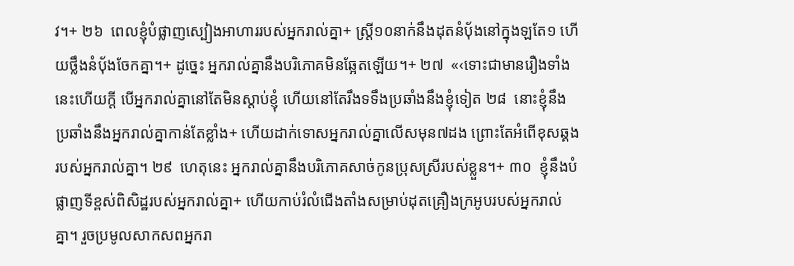វ។+ ២៦  ពេលខ្ញុំបំផ្លាញស្បៀងអាហាររបស់អ្នករាល់គ្នា+ ស្ត្រី១០នាក់នឹងដុតនំប៉័ងនៅក្នុងឡតែ១ ហើយថ្លឹងនំប៉័ងចែកគ្នា។+ ដូច្នេះ អ្នករាល់គ្នានឹងបរិភោគមិនឆ្អែតឡើយ។+ ២៧  «‹ទោះជាមានរឿងទាំងនេះហើយក្ដី បើអ្នករាល់គ្នានៅតែមិនស្ដាប់ខ្ញុំ ហើយនៅតែរឹងទទឹងប្រឆាំងនឹងខ្ញុំទៀត ២៨  នោះខ្ញុំនឹងប្រឆាំងនឹងអ្នករាល់គ្នាកាន់តែខ្លាំង+ ហើយដាក់ទោសអ្នករាល់គ្នាលើសមុន៧ដង ព្រោះតែអំពើខុសឆ្គងរបស់អ្នករាល់គ្នា។ ២៩  ហេតុនេះ អ្នករាល់គ្នានឹងបរិភោគសាច់កូនប្រុសស្រីរបស់ខ្លួន។+ ៣០  ខ្ញុំនឹងបំផ្លាញទីខ្ពស់ពិសិដ្ឋរបស់អ្នករាល់គ្នា+ ហើយកាប់រំលំជើងតាំងសម្រាប់ដុតគ្រឿងក្រអូបរបស់អ្នករាល់គ្នា។ រួចប្រមូលសាកសពអ្នករា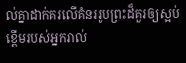ល់គ្នាដាក់គរលើគំនររូបព្រះដ៏គួរឲ្យស្អប់ខ្ពើមរបស់អ្នករាល់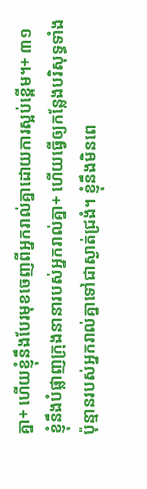គ្នា+ ហើយខ្ញុំនឹងបែរមុខចេញពីអ្នករាល់គ្នាដោយការស្អប់ខ្ពើម។+ ៣១  ខ្ញុំនឹងបំផ្លាញក្រុងនានារបស់អ្នករាល់គ្នា+ ហើយធ្វើឲ្យកន្លែងបរិសុទ្ធទាំងប៉ុន្មានរបស់អ្នករាល់គ្នាទៅជាស្ងាត់ជ្រងំ។ ខ្ញុំនឹងមិនពេ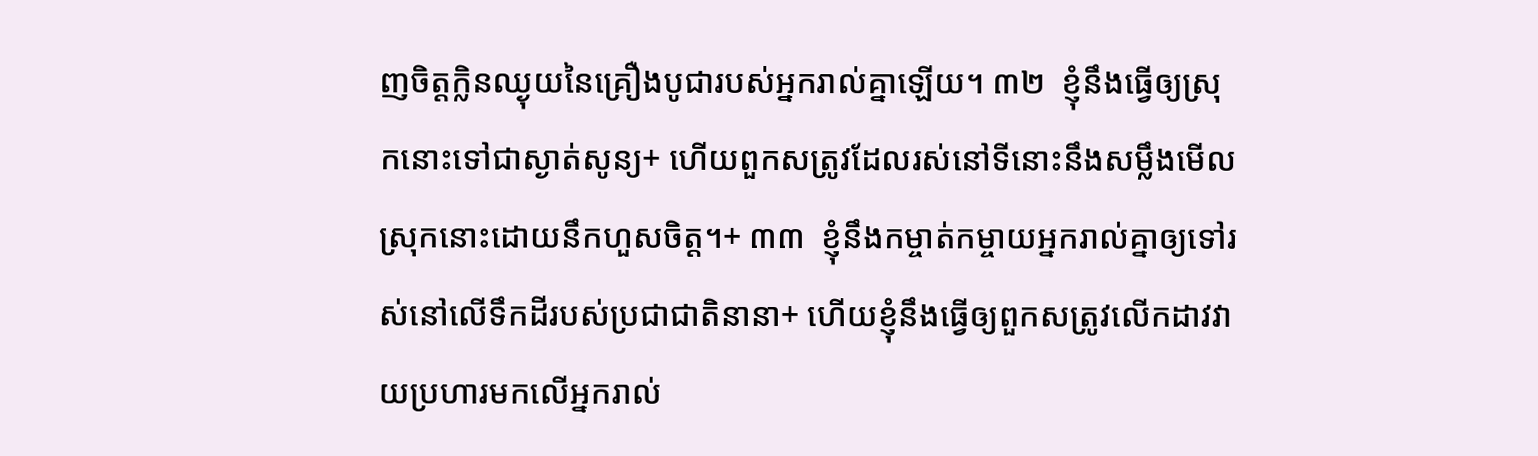ញចិត្តក្លិនឈ្ងុយនៃគ្រឿងបូជារបស់អ្នករាល់គ្នាឡើយ។ ៣២  ខ្ញុំនឹងធ្វើឲ្យស្រុកនោះទៅជាស្ងាត់សូន្យ+ ហើយពួកសត្រូវដែលរស់នៅទីនោះនឹងសម្លឹងមើលស្រុកនោះដោយនឹកហួសចិត្ត។+ ៣៣  ខ្ញុំនឹងកម្ចាត់កម្ចាយអ្នករាល់គ្នាឲ្យទៅរស់នៅលើទឹកដីរបស់ប្រជាជាតិនានា+ ហើយខ្ញុំនឹងធ្វើឲ្យពួកសត្រូវលើកដាវវាយប្រហារមកលើអ្នករាល់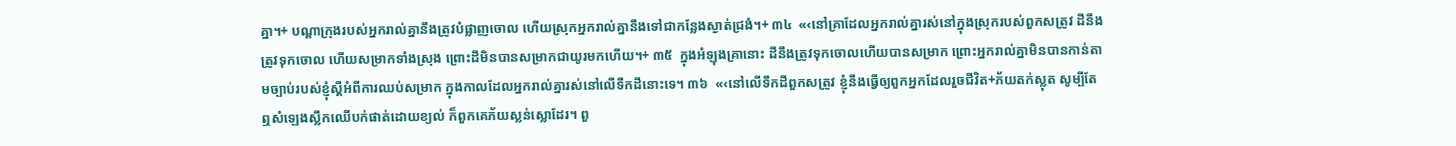គ្នា។+ បណ្ដាក្រុងរបស់អ្នករាល់គ្នានឹងត្រូវបំផ្លាញចោល ហើយស្រុកអ្នករាល់គ្នានឹងទៅជាកន្លែងស្ងាត់ជ្រងំ។+ ៣៤  «‹នៅគ្រាដែលអ្នករាល់គ្នារស់នៅក្នុងស្រុករបស់ពួកសត្រូវ ដីនឹងត្រូវទុកចោល ហើយសម្រាកទាំងស្រុង ព្រោះដីមិនបានសម្រាកជាយូរមកហើយ។+ ៣៥  ក្នុងអំឡុងគ្រានោះ ដីនឹងត្រូវទុកចោលហើយបានសម្រាក ព្រោះអ្នករាល់គ្នាមិនបានកាន់តាមច្បាប់របស់ខ្ញុំស្ដីអំពីការឈប់សម្រាក ក្នុងកាលដែលអ្នករាល់គ្នារស់នៅលើទឹកដីនោះទេ។ ៣៦  «‹នៅលើទឹកដីពួកសត្រូវ ខ្ញុំនឹងធ្វើឲ្យពួកអ្នកដែលរួចជីវិត+ភ័យតក់ស្លុត សូម្បីតែឮសំឡេងស្លឹកឈើបក់ផាត់ដោយខ្យល់ ក៏ពួកគេភ័យស្លន់ស្លោដែរ។ ពួ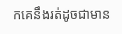កគេនឹងរត់ដូចជាមាន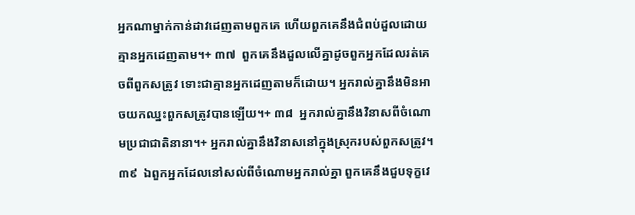អ្នកណាម្នាក់កាន់ដាវដេញតាមពួកគេ ហើយពួកគេនឹងជំពប់ដួលដោយគ្មានអ្នកដេញតាម។+ ៣៧  ពួកគេនឹងដួលលើគ្នាដូចពួកអ្នកដែលរត់គេចពីពួកសត្រូវ ទោះជាគ្មានអ្នកដេញតាមក៏ដោយ។ អ្នករាល់គ្នានឹងមិនអាចយកឈ្នះពួកសត្រូវបានឡើយ។+ ៣៨  អ្នករាល់គ្នានឹងវិនាសពីចំណោមប្រជាជាតិនានា។+ អ្នករាល់គ្នានឹងវិនាសនៅក្នុងស្រុករបស់ពួកសត្រូវ។ ៣៩  ឯពួកអ្នកដែលនៅសល់ពីចំណោមអ្នករាល់គ្នា ពួកគេនឹងជួបទុក្ខវេ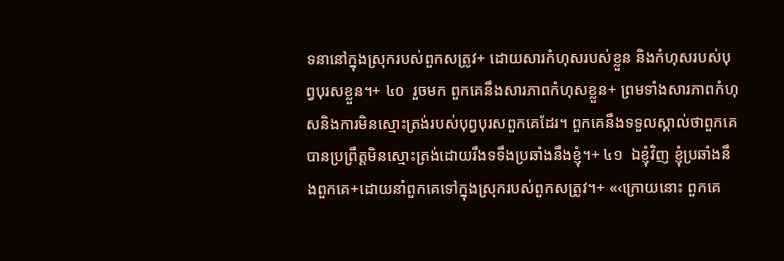ទនានៅក្នុងស្រុករបស់ពួកសត្រូវ+ ដោយសារកំហុសរបស់ខ្លួន និងកំហុសរបស់បុព្វបុរសខ្លួន។+ ៤០  រួចមក ពួកគេនឹងសារភាពកំហុសខ្លួន+ ព្រមទាំងសារភាពកំហុសនិងការមិនស្មោះត្រង់របស់បុព្វបុរសពួកគេដែរ។ ពួកគេនឹងទទួលស្គាល់ថាពួកគេបានប្រព្រឹត្តមិនស្មោះត្រង់ដោយរឹងទទឹងប្រឆាំងនឹងខ្ញុំ។+ ៤១  ឯខ្ញុំវិញ ខ្ញុំប្រឆាំងនឹងពួកគេ+ដោយនាំពួកគេទៅក្នុងស្រុករបស់ពួកសត្រូវ។+ «‹ក្រោយនោះ ពួកគេ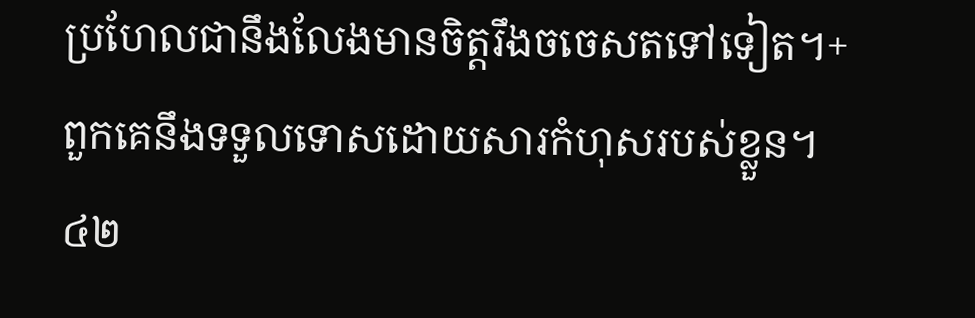ប្រហែលជានឹងលែងមានចិត្តរឹងចចេសតទៅទៀត។+ ពួកគេនឹងទទួលទោសដោយសារកំហុសរបស់ខ្លួន។ ៤២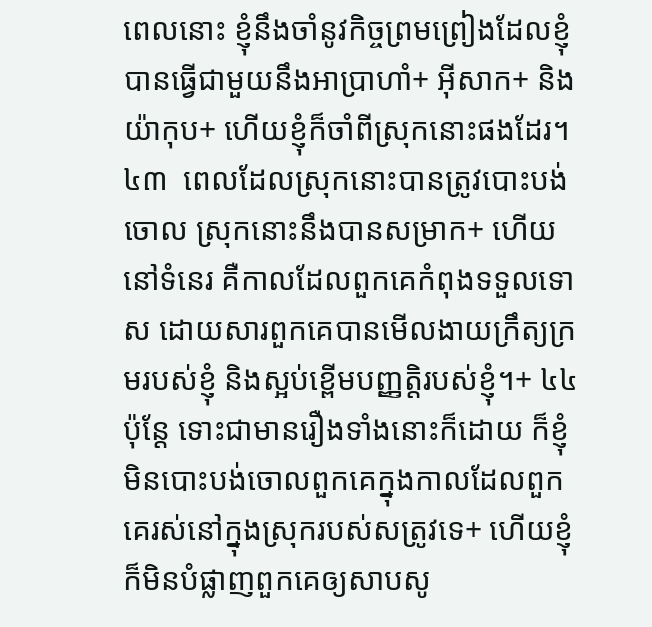ពេលនោះ ខ្ញុំនឹងចាំនូវកិច្ចព្រមព្រៀងដែលខ្ញុំបានធ្វើជាមួយនឹងអាប្រាហាំ+ អ៊ីសាក+ និងយ៉ាកុប+ ហើយខ្ញុំក៏ចាំពីស្រុកនោះផងដែរ។ ៤៣  ពេលដែលស្រុកនោះបានត្រូវបោះបង់ចោល ស្រុកនោះនឹងបានសម្រាក+ ហើយនៅទំនេរ គឺកាលដែលពួកគេកំពុងទទួលទោស ដោយសារពួកគេបានមើលងាយក្រឹត្យក្រមរបស់ខ្ញុំ និងស្អប់ខ្ពើមបញ្ញត្តិរបស់ខ្ញុំ។+ ៤៤  ប៉ុន្តែ ទោះជាមានរឿងទាំងនោះក៏ដោយ ក៏ខ្ញុំមិនបោះបង់ចោលពួកគេក្នុងកាលដែលពួកគេរស់នៅក្នុងស្រុករបស់សត្រូវទេ+ ហើយខ្ញុំក៏មិនបំផ្លាញពួកគេឲ្យសាបសូ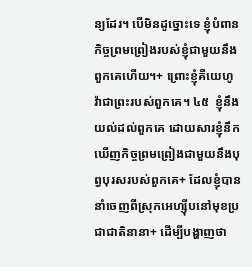ន្យដែរ។ បើមិនដូច្នោះទេ ខ្ញុំបំពានកិច្ចព្រមព្រៀងរបស់ខ្ញុំជាមួយនឹងពួកគេហើយ។+ ព្រោះខ្ញុំគឺយេហូវ៉ាជាព្រះរបស់ពួកគេ។ ៤៥  ខ្ញុំនឹងយល់ដល់ពួកគេ ដោយសារខ្ញុំនឹកឃើញកិច្ចព្រមព្រៀងជាមួយនឹងបុព្វបុរសរបស់ពួកគេ+ ដែលខ្ញុំបាននាំចេញពីស្រុកអេហ្ស៊ីបនៅមុខប្រជាជាតិនានា+ ដើម្បីបង្ហាញថា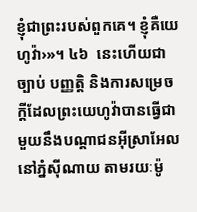ខ្ញុំជាព្រះរបស់ពួកគេ។ ខ្ញុំគឺយេហូវ៉ា›»។ ៤៦  នេះហើយជាច្បាប់ បញ្ញត្តិ និងការសម្រេចក្ដីដែលព្រះយេហូវ៉ាបានធ្វើជាមួយនឹងបណ្ដាជនអ៊ីស្រាអែលនៅភ្នំស៊ីណាយ តាមរយៈម៉ូ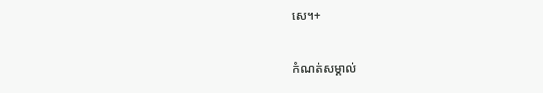សេ។+

កំណត់សម្គាល់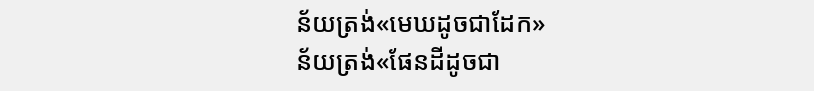ន័យត្រង់«មេឃដូចជាដែក»
ន័យត្រង់«ផែនដីដូចជា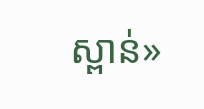ស្ពាន់»